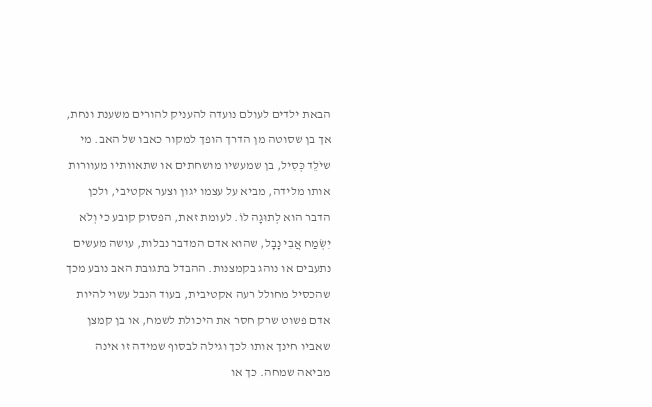הבאת ילדים לעולם נועדה להעניק להורים משענת ונחת, אך בן שסוטה מן הדרך הופך למקור כאבו של האב. מי שיֹלֵד כְּסִיל, בן שמעשיו מושחתים או שתאוותיו מעוורות אותו מלידה, מביא על עצמו יגון וצער אקטיבי, ולכן הדבר הוא לְתוּגָה לוֹ. לעומת זאת, הפסוק קובע כי וְלֹא יִשְׂמַח אֲבִי נָבָל, שהוא אדם המדבר נבלות, עושה מעשים נתעבים או נוהג בקמצנות. ההבדל בתגובת האב נובע מכך שהכסיל מחולל רעה אקטיבית, בעוד הנבל עשוי להיות אדם פשוט שרק חסר את היכולת לשמח, או בן קמצן שאביו חינך אותו לכך וגילה לבסוף שמידה זו אינה מביאה שמחה. כך או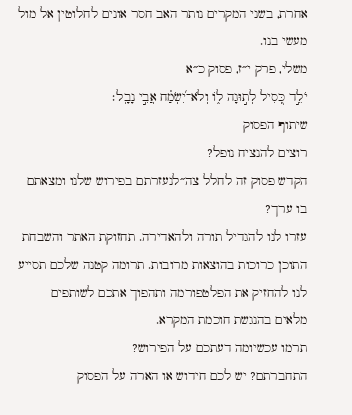אחרת, בשני המקרים נותר האב חסר אונים לחלוטין אל מול מעשי בנו.
משלי, פרק י״ז, פסוק כ״א
יֹלֵ֣ד כְּ֭סִיל לְת֣וּגָה ל֑וֹ וְלֹא־יִ֝שְׂמַ֗ח אֲבִ֣י נָבָֽל׃
שיתוף הפסוק
רוצים להנציח נופל?
הקדש פסוק זה לחלל צה״לנעזרתם בפירוש שלנו ומצאתם בו ערך?
עזרו לנו להגדיל תורה ולהאדירה. תחזוקת האתר והשבחת התוכן כרוכות בהוצאות מרובות. תרומה קטנה שלכם תסייע לנו להחזיק את הפלטפורמה ותהפוך אתכם לשותפים מלאים בהנגשת חוכמת המקרא.
תרמו עכשיומה דעתכם על הפירוש?
התחברתם? יש לכם חידוש או הארה על הפסוק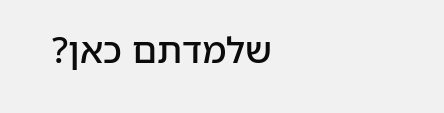שלמדתם כאן?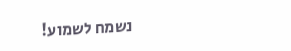נשמח לשמוע!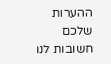ההערות שלכם חשובות לנו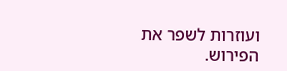ועוזרות לשפר את הפירוש.